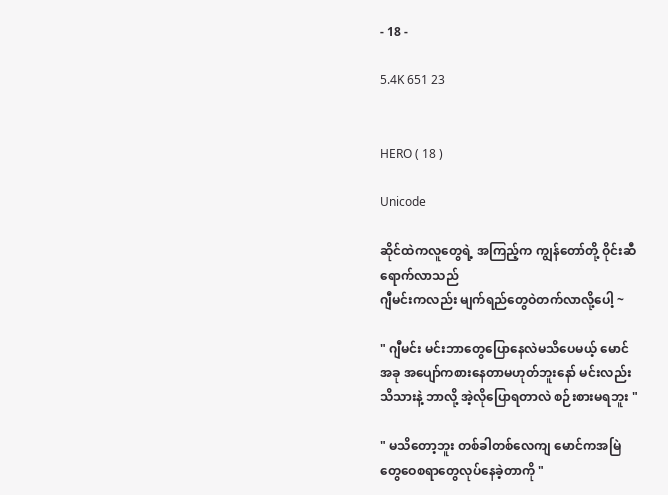- 18 -

5.4K 651 23


HERO ( 18 )

Unicode

ဆိုင်ထဲကလူတွေရဲ့ အကြည့်က ကျွန်တော်တို့ ဝိုင်းဆီ
ရောက်လာသည်
ဂျီမင်းကလည်း မျက်ရည်တွေဝဲတက်လာလို့ပေါ့ ~

" ဂျီမင်း မင်းဘာတွေပြောနေလဲမသိပေမယ့် မောင်
အခု အပျော်ကစားနေတာမဟုတ်ဘူးနော် မင်းလည်း
သိသားနဲ့ ဘာလို့ အဲ့လိုပြောရတာလဲ စဉ်းစားမရဘူး "

" မသိတော့ဘူး တစ်ခါတစ်လေကျ မောင်ကအမြဲ
တွေဝေစရာတွေလုပ်နေခဲ့တာကို "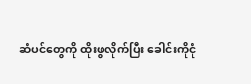ဆံပင်တွေကို ထိုးဖွလိုက်ပြီး ခေါင်းကိုငုံ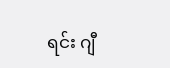ရင်း ဂျီ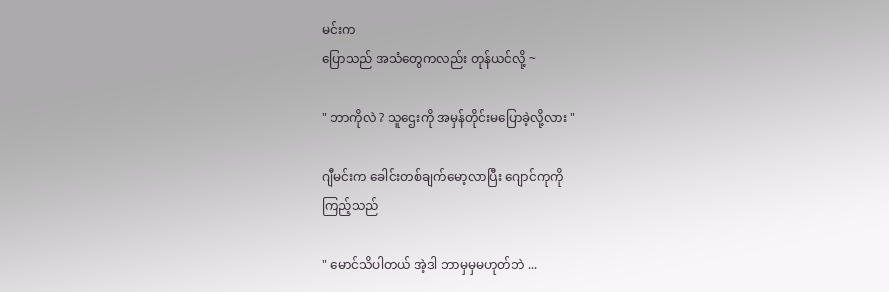မင်းက
ပြောသည် အသံတွေကလည်း တုန်ယင်လို့ ~

" ဘာကိုလဲ ? သူဌေးကို အမှန်တိုင်းမပြောခဲ့လို့လား "

ဂျီမင်းက ခေါင်းတစ်ချက်မော့လာပြီး ဂျောင်ကုကို
ကြည့်သည်

" မောင်သိပါတယ် အဲ့ဒါ ဘာမှမှမဟုတ်ဘဲ ...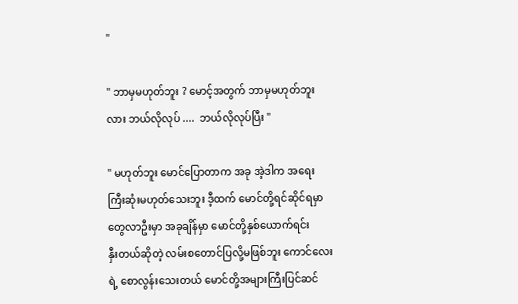"

" ဘာမှမဟုတ်ဘူး ? မောင့်အတွက် ဘာမှမဟုတ်ဘူး
လား ဘယ်လိုလုပ် ....  ဘယ်လိုလုပ်ပြီး "

" မဟုတ်ဘူး မောင်ပြောတာက အခု အဲ့ဒါက အရေး
ကြီးဆုံးမဟုတ်သေးဘူး ဒီ့ထက် မောင်တို့ရင်ဆိုင်ရမှာ
တွေလာဦးမှာ အခုချိန်မှာ မောင်တို့နှစ်ယောက်ရင်း
နှီးတယ်ဆိုတဲ့ လမ်းစတောင်ပြလို့မဖြစ်ဘူး ကောင်လေး
ရဲ့ စောလွန်းသေးတယ် မောင်တို့အများကြီးပြင်ဆင်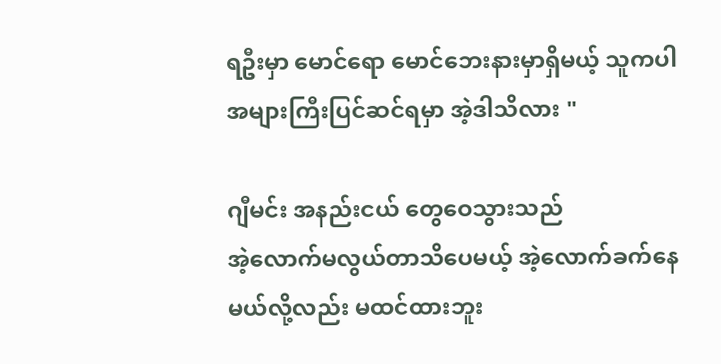ရဦးမှာ မောင်ရော မောင်ဘေးနားမှာရှိမယ့် သူကပါ
အများကြီးပြင်ဆင်ရမှာ အဲ့ဒါသိလား "

ဂျီမင်း အနည်းငယ် တွေဝေသွားသည်
အဲ့လောက်မလွယ်တာသိပေမယ့် အဲ့လောက်ခက်နေ
မယ်လို့လည်း မထင်ထားဘူး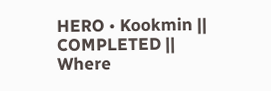HERO • Kookmin || COMPLETED || Where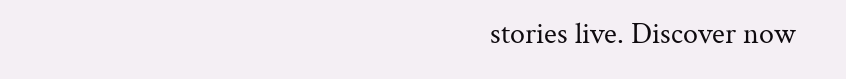stories live. Discover now